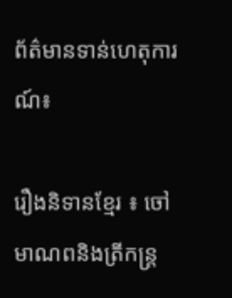ព័ត៌មានទាន់ហេតុការណ៍៖

រឿងនិទានខ្មែរ ៖ ចៅមាណពនិងត្រីកន្ត្រ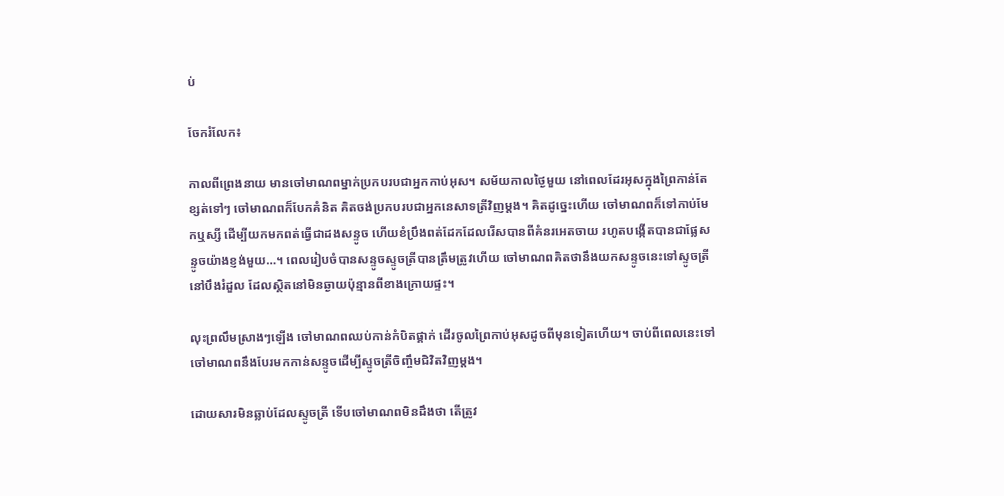ប់

ចែករំលែក៖

កាលពីព្រេងនាយ មានចៅមាណពម្នាក់ប្រកបរបជាអ្នកកាប់អុស។ សម័យកាលថ្ងៃមួយ នៅពេលដែរអុសក្នុងព្រៃកាន់តែខ្សត់ទៅៗ ចៅមាណពក៏បែកគំនិត គិតចង់ប្រកបរបជាអ្នកនេសាទត្រីវិញម្តង។ គិតដូច្នេះហើយ ចៅមាណពក៏ទៅកាប់មែកឬស្សី ដើម្បីយកមកពត់ធ្វើជាដងសន្ទូច ហើយខំប្រឹងពត់ដែកដែលរើសបានពីគំនរអេតចាយ រហូតបង្កើតបានជាផ្លែសន្ទូចយ៉ាងខ្ញង់មួយ…។ ពេលរៀបចំបានសន្ទូចស្ទូចត្រីបានត្រឹមត្រូវហើយ ចៅមាណពគិតថានឹងយកសន្ទូចនេះទៅស្ទូចត្រីនៅបឹងរំដួល ដែលស្ថិតនៅមិនឆ្ងាយប៉ុន្មានពីខាងក្រោយផ្ទះ។

លុះព្រលឹមស្រាងៗឡើង ចៅមាណពឈប់កាន់កំបិតផ្គាក់ ដើរចូលព្រៃកាប់អុសដូចពីមុនទៀតហើយ។ ចាប់ពីពេលនេះទៅ ចៅមាណពនឹងបែរមកកាន់សន្ទូចដើម្បីស្ទូចត្រីចិញ្ចឹមជិវិតវិញម្តង។

ដោយសារមិនឆ្លាប់ដែលស្ទូចត្រី ទើបចៅមាណពមិនដឹងថា តើត្រូវ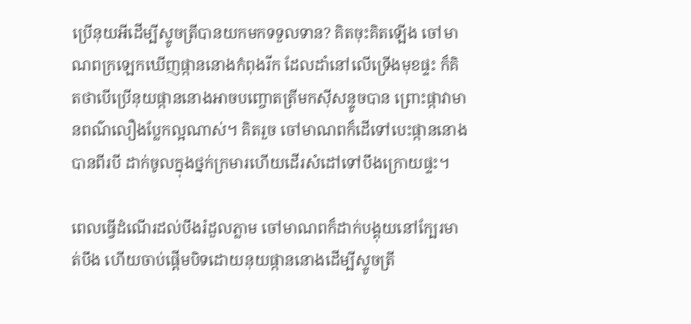ប្រើនុយអីដើម្បីស្ទូចត្រីបានយកមកទទួលទាន? គិតចុះគិតឡើង ចៅមាណពក្រឡេកឃើញផ្កាននោងកំពុងរីក ដែលដាំនៅលើទ្រើងមុខផ្ទះ ក៏គិតថាបើប្រើនុយផ្កាននោងអាចបញ្ចោតត្រីមកស៊ីសន្ទូចបាន ព្រោះផ្កាវាមានពណ៌លឿងប្លែកល្អណាស់។ គិតរួច ចៅមាណពក៏ដើទៅបេះផ្កាននោងបានពីរបី ដាក់ចូលក្នុងថ្នក់ក្រមារហើយដើរសំដៅទៅបឹងក្រោយផ្ទះ។

ពេលធ្វើដំណើរដល់បឹងរំដួលភ្លាម ចៅមាណពក៏ដាក់បង្គុយនៅក្បែរមាត់បឹង ហើយចាប់ផ្តើមបិទដោយនុយផ្កាននោងដើម្បីស្ទូចត្រី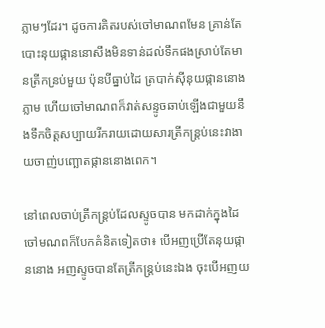ភ្លាមៗដែរ។ ដូចការគិតរបស់ចៅមាណពមែន គ្រាន់តែបោះនុយផ្កាននោសឹងមិនទាន់ដល់ទឹកផងស្រាប់តែមានត្រីកន្រប់មួយ ប៉ុនបីធ្នាប់ដៃ ត្របាក់ស៊ីនុយផ្កាននោងភ្លាម ហើយចៅមាណពក៏វាត់សន្ទូចឆាប់ឡើងជាមួយនឹងទឹកចិត្តសប្បាយរីករាយដោយសារត្រីកន្ត្រប់នេះវាងាយចាញ់បញ្ឆោតផ្កាននោងពេក។

នៅពេលចាប់ត្រីកន្ត្រប់ដែលស្ទូចបាន មកដាក់ក្នុងដៃ ចៅមណពក៏បែកគំនិតទៀតថា៖ បើអញប្រើតែនុយផ្កាននោង អញស្ទូចបានតែត្រីកន្ត្រប់នេះឯង ចុះបើអញយ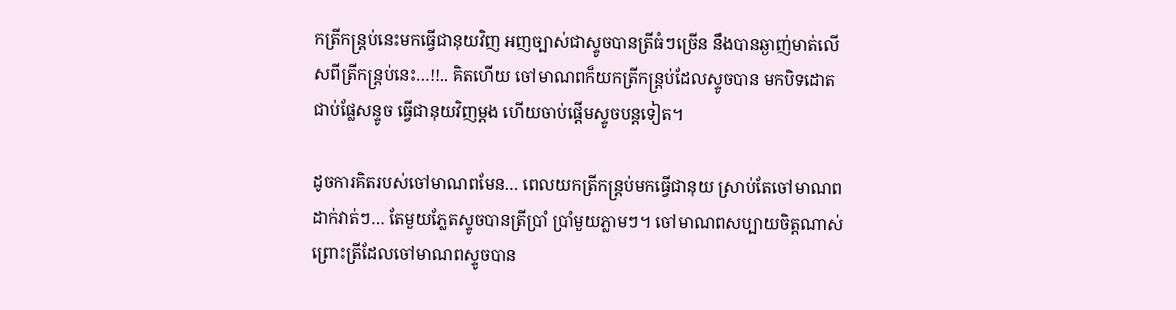កត្រីកន្ត្រប់នេះមកធ្វើជានុយវិញ អញច្បាស់ជាស្ទូចបានត្រីធំៗច្រើន នឹងបានឆ្ងាញ់មាត់លើសពីត្រីកន្ត្រប់នេះ…!!.. គិតហើយ ចៅមាណពក៏យកត្រីកន្ត្រប់ដែលស្ទូចបាន មកបិទដោតជាប់ផ្លែសន្ទូច ធ្វើជានុយវិញម្តង ហើយចាប់ផ្តើមស្ទូចបន្តទៀត។

ដូចការគិតរបស់ចៅមាណពមែន… ពេលយកត្រីកន្ត្រប់មកធ្វើជានុយ ស្រាប់តែចៅមាណព ដាក់វាត់ៗ… តែមួយភ្លែតស្ទូចបានត្រីប្រាំ ប្រាំមួយភ្លាមៗ។ ចៅមាណពសប្បាយចិត្តណាស់ ព្រោះត្រីដែលចៅមាណពស្ទូចបាន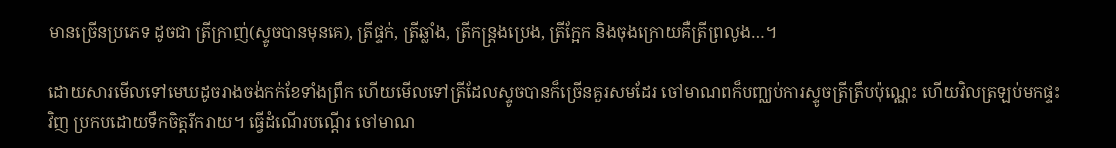មានច្រើនប្រភេទ ដូចជា ត្រីក្រាញ់(ស្ទូចបានមុនគេ), ត្រីផ្ទក់, ត្រីឆ្លាំង, ត្រីកន្ត្រងប្រេង, ត្រីក្អែក និងចុងក្រោយគឺត្រីព្រលូង…។

ដោយសារមើលទៅមេឃដូចរាងចង់កក់ខែទាំងព្រឹក ហើយមើលទៅត្រីដែលស្ទូចបានក៏ច្រើនគួរសមដែរ ចៅមាណពក៏បញ្ឈប់ការស្ទូចត្រីត្រឹបប៉ុណ្ណេះ ហើយវិលត្រឡប់មកផ្ទះវិញ ប្រកបដោយទឹកចិត្តរីករាយ។ ធ្វើដំណើរបណ្តើរ ចៅមាណ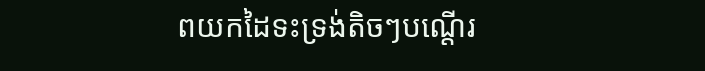ពយកដៃទះទ្រង់តិចៗបណ្តើរ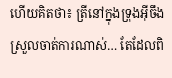ហើយគិតថា៖ ត្រីនៅក្នុងទ្រុងអ៊ីចឹងស្រួលចាត់ការណាស់… តែដែលពិ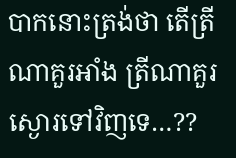បាកនោះត្រង់ថា តើត្រីណាគួរអាំង ត្រីណាគួរស្ងោរទៅវិញទេ…??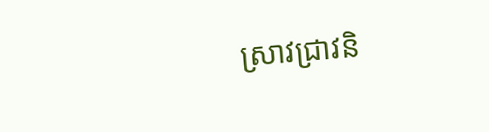ស្រាវជ្រាវនិ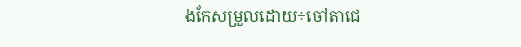ងកែសម្រួលដោយ÷ចៅតាជេ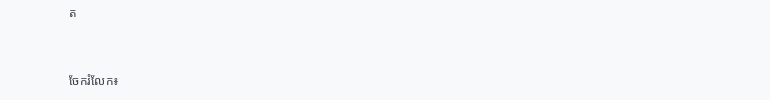ត


ចែករំលែក៖